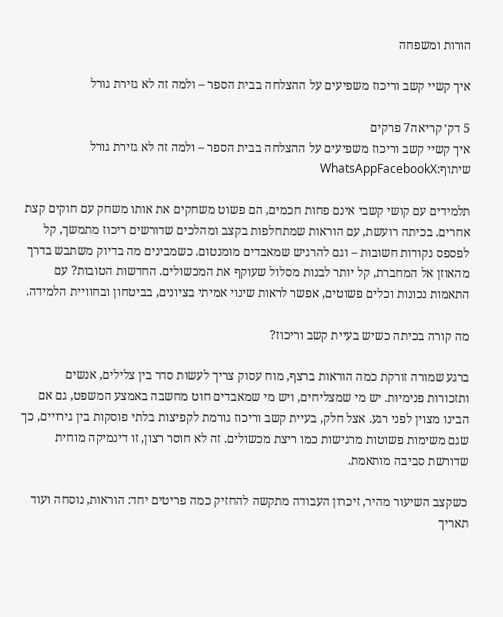הורות ומשפחה

איך קשיי קשב וריכוז משפיעים על ההצלחה בבית הספר – ולמה זה לא גזירת גורל

5 דק׳ קריאה7 פרקים
איך קשיי קשב וריכוז משפיעים על ההצלחה בבית הספר – ולמה זה לא גזירת גורל
שיתוף:WhatsAppFacebookX

תלמידים עם קושי קשבי אינם פחות חכמים, הם פשוט משחקים את אותו משחק עם חוקים קצת אחרים. בכיתה רועשת, עם הוראות שמתחלפות בקצב ומהלכים שדורשים ריכוז מתמשך, קל לפספס נקודות חשובות – וגם להרגיש שמאבדים מומנטום. כשמבינים מה בדיוק משתבש בדרך מהאוזן אל המחברת, קל יותר לבנות מסלול שעוקף את המכשולים. החדשות הטובות? עם התאמות נכונות וכלים פשוטים, אפשר לראות שינוי אמיתי בציונים, בביטחון ובחוויית הלמידה.

מה קורה בכיתה כשיש בעיית קשב וריכוז?

ברגע שמורה זורקת כמה הוראות ברצף, מוח עסוק צריך לעשות סדר בין צלילים, אנשים ותזכורות פנימיות. יש מי שמצליחים, ויש מי שמאבדים חוט מחשבה באמצע המשפט, גם אם הבינו מצוין לפני רגע. אצל חלק, בעיית קשב וריכוז גורמת לקפיצות בלתי פוסקות בין גירויים, כך שגם משימות פשוטות מרגישות כמו ריצת מכשולים. זה לא חוסר רצון, זו דינמיקה מוחית שדורשת סביבה מותאמת.

כשקצב השיעור מהיר, זיכרון העבודה מתקשה להחזיק כמה פריטים יחד: הוראות, נוסחה ועוד תאריך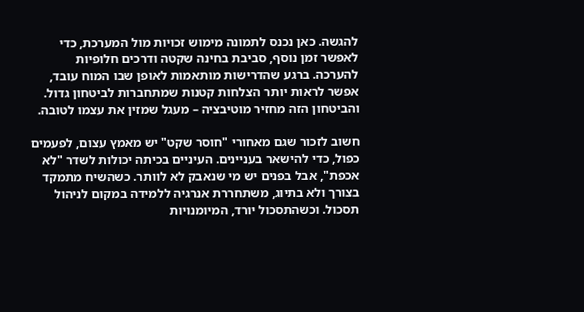להגשה. כאן נכנס לתמונה מימוש זכויות מול המערכת, כדי לאפשר זמן נוסף, סביבת בחינה שקטה ודרכים חלופיות להערכה. ברגע שהדרישות מותאמות לאופן שבו המוח עובד, אפשר לראות יותר הצלחות קטנות שמתחברות לביטחון גדול. והביטחון הזה מחזיר מוטיבציה – מעגל שמזין את עצמו לטובה.

חשוב לזכור שגם מאחורי "חוסר שקט" יש מאמץ עצום, לפעמים כפול, כדי להישאר בעניינים. העיניים בכיתה יכולות לשדר "לא אכפת", אבל בפנים יש מי שנאבק לא לוותר. כשהשיח מתמקד בצורך ולא בתיוג, משתחררת אנרגיה ללמידה במקום לניהול תסכול. וכשהתסכול יורד, המיומנויות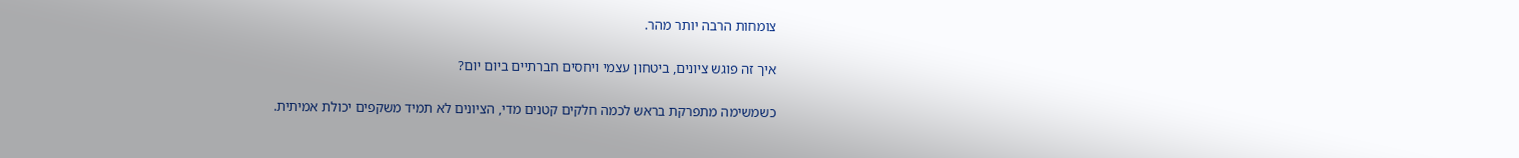צומחות הרבה יותר מהר.

איך זה פוגש ציונים, ביטחון עצמי ויחסים חברתיים ביום יום?

כשמשימה מתפרקת בראש לכמה חלקים קטנים מדי, הציונים לא תמיד משקפים יכולת אמיתית.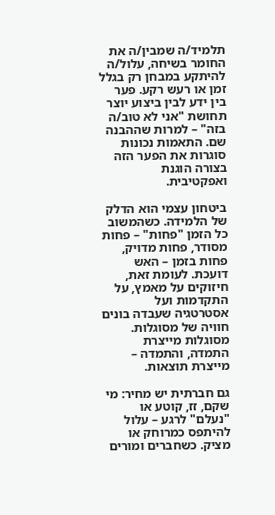תלמיד/ה שמבין/ה את החומר בשיחה, עלול/ה להיתקע במבחן רק בגלל זמן או רעש רקע. פער בין ידע לבין ביצוע יוצר תחושת "אני לא טוב/ה בזה" – למרות שההבנה שם. התאמות נכונות סוגרות את הפער הזה בצורה הוגנת ואפקטיבית.

ביטחון עצמי הוא הדלק של הלמידה. כשהמשוב כל הזמן "פחות" – פחות מסודר, פחות מדויק, פחות בזמן – האש דועכת. לעומת זאת, חיזוקים על מאמץ, על התקדמות ועל אסטרטגיה שעבדה בונים חוויה של מסוגלות. מסוגלות מייצרת התמדה, והתמדה – מייצרת תוצאות.

גם חברתית יש מחיר: מי שקם, זז, קוטע או "נעלם" לרגע – עלול להיתפס כמרוחק או מציק. כשחברים ומורים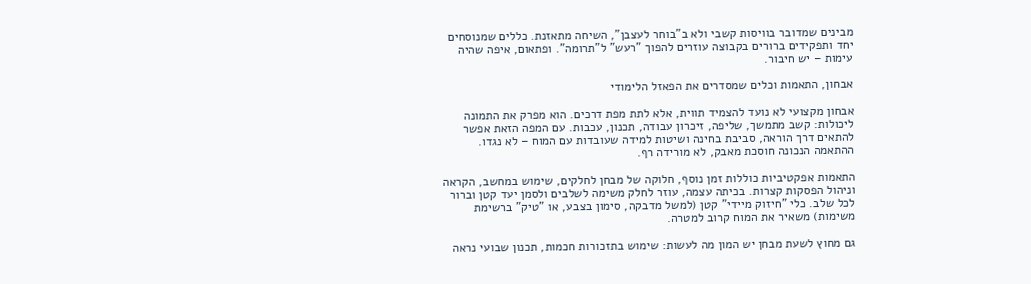מבינים שמדובר בוויסות קשבי ולא ב"בוחר לעצבן", השיחה מתאזנת. כללים שמנוסחים יחד ותפקידים ברורים בקבוצה עוזרים להפוך "רעש" ל"תרומה". ופתאום, איפה שהיה עימות – יש חיבור.

אבחון, התאמות וכלים שמסדרים את הפאזל הלימודי

אבחון מקצועי לא נועד להצמיד תווית, אלא לתת מפת דרכים. הוא מפרק את התמונה ליכולות: קשב מתמשך, שליפה, זיכרון עבודה, תכנון, עכבות. עם המפה הזאת אפשר להתאים דרך הוראה, סביבת בחינה ושיטות למידה שעובדות עם המוח – לא נגדו. ההתאמה הנכונה חוסכת מאבק, לא מורידה רף.

התאמות אפקטיביות כוללות זמן נוסף, חלוקה של מבחן לחלקים, שימוש במחשב, הקראה וניהול הפסקות קצרות. בכיתה עצמה, עוזר לחלק משימה לשלבים ולסמן יעד קטן וברור לכל שלב. כלי "חיזוק מיידי" קטן (למשל מדבקה, סימון בצבע, או "טיק" ברשימת משימות) משאיר את המוח קרוב למטרה.

גם מחוץ לשעת מבחן יש המון מה לעשות: שימוש בתזכורות חכמות, תכנון שבועי נראה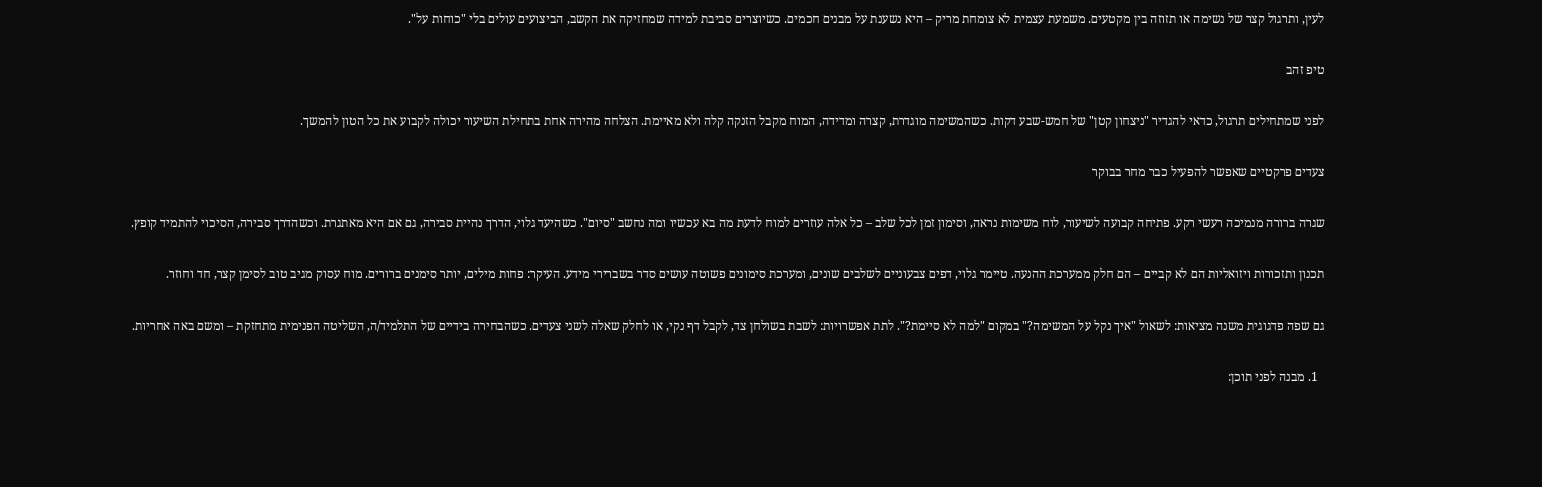לעין, ותרגול קצר של נשימה או תזוזה בין מקטעים. משמעת עצמית לא צומחת מריק – היא נשענת על מבנים חכמים. כשיוצרים סביבת למידה שמחזיקה את הקשב, הביצועים עולים בלי "כוחות על".

טיפ זהב

לפני שמתחילים תרגול, כדאי להגדיר "ניצחון קטן" של חמש-שבע דקות. כשהמשימה מוגדרת, קצרה ומדידה, המוח מקבל הזנקה קלה ולא מאיימת. הצלחה מהירה אחת בתחילת השיעור יכולה לקבוע את כל הטון להמשך.

צעדים פרקטיים שאפשר להפעיל כבר מחר בבוקר

שגרה ברורה מנמיכה רעשי רקע. פתיחה קבועה לשיעור, לוח משימות נראה, וסימון זמן לכל שלב – כל אלה עוזרים למוח לדעת מה בא עכשיו ומה נחשב "סיום". כשהיעד גלוי, הדרך נהיית סבירה, גם אם היא מאתגרת. וכשהדרך סבירה, הסיכוי להתמיד קופץ.

תכנון ותזכורות ויזואליות הם לא קביים – הם חלק ממערכת ההנעה. טיימר גלוי, דפים צבעוניים לשלבים שונים, ומערכת סימונים פשוטה עושים סדר בשברירי מידע. העיקר: פחות מילים, יותר סימנים ברורים. מוח עסוק מגיב טוב לסימן קצר, חד וחוזר.

גם שפה פדגוגית משנה מציאות: לשאול "איך נקל על המשימה?" במקום "למה לא סיימת?". לתת אפשרויות: לשבת בשולחן צד, לקבל דף נקי, או לחלק שאלה לשני צעדים. כשהבחירה בידיים של התלמיד/ה, השליטה הפנימית מתחזקת – ומשם באה אחריות.

  1. מבנה לפני תוכן: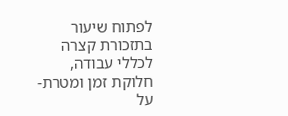לפתוח שיעור בתזכורת קצרה לכללי עבודה, חלוקת זמן ומטרת-על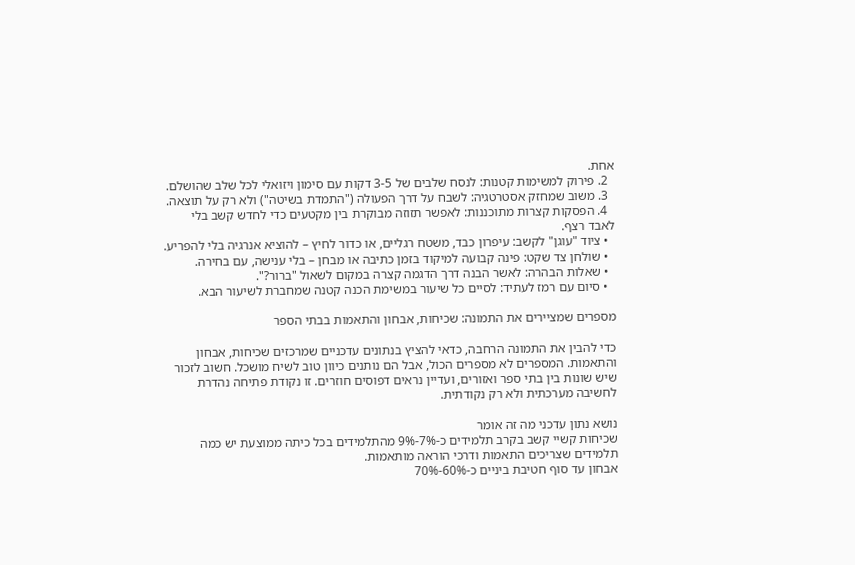אחת.
  2. פירוק למשימות קטנות: לנסח שלבים של 3-5 דקות עם סימון ויזואלי לכל שלב שהושלם.
  3. משוב שמחזק אסטרטגיה: לשבח על דרך הפעולה ("התמדת בשיטה") ולא רק על תוצאה.
  4. הפסקות קצרות מתוכננות: לאפשר תזוזה מבוקרת בין מקטעים כדי לחדש קשב בלי לאבד רצף.
  • ציוד "עוגן" לקשב: עיפרון כבד, משטח רגליים, או כדור לחיץ – להוציא אנרגיה בלי להפריע.
  • שולחן צד שקט: פינה קבועה למיקוד בזמן כתיבה או מבחן – בלי ענישה, עם בחירה.
  • שאלות הבהרה: לאשר הבנה דרך הדגמה קצרה במקום לשאול "ברור?".
  • סיום עם רמז לעתיד: לסיים כל שיעור במשימת הכנה קטנה שמחברת לשיעור הבא.

מספרים שמציירים את התמונה: שכיחות, אבחון והתאמות בבתי הספר

כדי להבין את התמונה הרחבה, כדאי להציץ בנתונים עדכניים שמרכזים שכיחות, אבחון והתאמות. המספרים לא מספרים הכול, אבל הם נותנים כיוון טוב לשיח מושכל. חשוב לזכור שיש שונות בין בתי ספר ואזורים, ועדיין נראים דפוסים חוזרים. זו נקודת פתיחה נהדרת לחשיבה מערכתית ולא רק נקודתית.

נושא נתון עדכני מה זה אומר
שכיחות קשיי קשב בקרב תלמידים כ-7%-9% מהתלמידים בכל כיתה ממוצעת יש כמה תלמידים שצריכים התאמות ודרכי הוראה מותאמות.
אבחון עד סוף חטיבת ביניים כ-60%-70%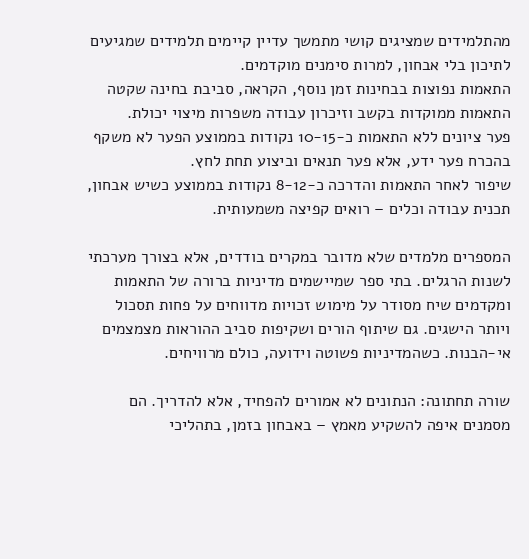מהתלמידים שמציגים קושי מתמשך עדיין קיימים תלמידים שמגיעים לתיכון בלי אבחון, למרות סימנים מוקדמים.
התאמות נפוצות בבחינות זמן נוסף, הקראה, סביבת בחינה שקטה התאמות ממוקדות בקשב וזיכרון עבודה משפרות מיצוי יכולת.
פער ציונים ללא התאמות כ-10-15 נקודות בממוצע הפער לא משקף בהכרח פער ידע, אלא פער תנאים וביצוע תחת לחץ.
שיפור לאחר התאמות והדרכה כ-8-12 נקודות בממוצע כשיש אבחון, תכנית עבודה וכלים – רואים קפיצה משמעותית.

המספרים מלמדים שלא מדובר במקרים בודדים, אלא בצורך מערכתי לשנות הרגלים. בתי ספר שמיישמים מדיניות ברורה של התאמות ומקדמים שיח מסודר על מימוש זכויות מדווחים על פחות תסכול ויותר הישגים. גם שיתוף הורים ושקיפות סביב ההוראות מצמצמים אי-הבנות. כשהמדיניות פשוטה וידועה, כולם מרוויחים.

שורה תחתונה: הנתונים לא אמורים להפחיד, אלא להדריך. הם מסמנים איפה להשקיע מאמץ – באבחון בזמן, בתהליכי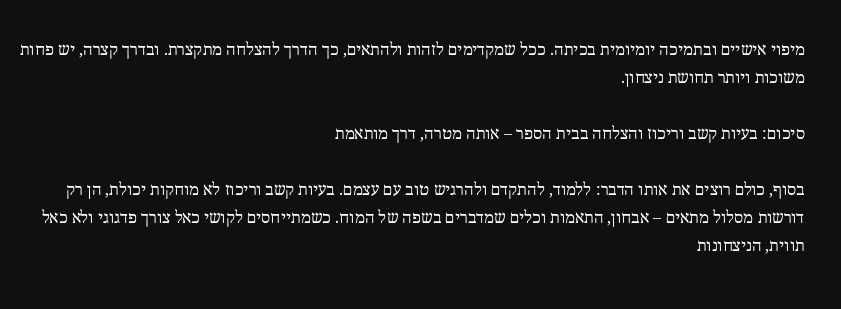מיפוי אישיים ובתמיכה יומיומית בכיתה. ככל שמקדימים לזהות ולהתאים, כך הדרך להצלחה מתקצרת. ובדרך קצרה, יש פחות משוכות ויותר תחושת ניצחון.

סיכום: בעיות קשב וריכוז והצלחה בבית הספר – אותה מטרה, דרך מותאמת

בסוף, כולם רוצים את אותו הדבר: ללמוד, להתקדם ולהרגיש טוב עם עצמם. בעיות קשב וריכוז לא מוחקות יכולת, הן רק דורשות מסלול מתאים – אבחון, התאמות וכלים שמדברים בשפה של המוח. כשמתייחסים לקושי כאל צורך פדגוגי ולא כאל תווית, הניצחונות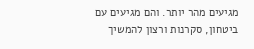מגיעים מהר יותר. והם מגיעים עם ביטחון, סקרנות ורצון להמשיך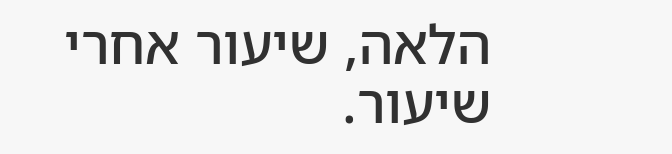הלאה, שיעור אחרי שיעור.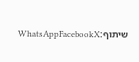שיתוף:WhatsAppFacebookX